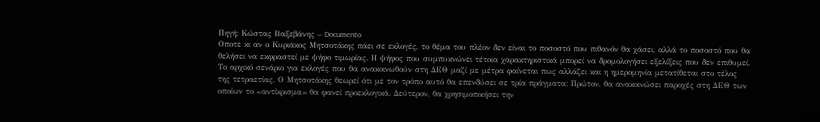Πηγή: Κώστας Βαξεβάνης – Documento
Οποτε κι αν ο Κυριάκος Μητσοτάκης πάει σε εκλογές, το θέµα του πλέον δεν είναι το ποσοστό που πιθανόν θα χάσει, αλλά το ποσοστό που θα θελήσει να εκφραστεί µε ψήφο τιµωρίας. Η ψήφος που συµπυκνώνει τέτοια χαρακτηριστικά µπορεί να δροµολογήσει εξελίξεις που δεν επιθυµεί. Το αρχικό σενάριο για εκλογές που θα ανακοινωθούν στη ∆ΕΘ µαζί µε µέτρα φαίνεται πως αλλάζει και η ηµεροµηνία µετατίθεται στο τέλος της τετραετίας. Ο Μητσοτάκης θεωρεί ότι µε τον τρόπο αυτό θα επενδύσει σε τρία πράγµατα: Πρώτον, θα ανακοινώσει παροχές στη ∆ΕΘ των οποίων το «αντίκρισµα» θα φανεί προεκλογικά. ∆εύτερον, θα χρησιµοποιήσει την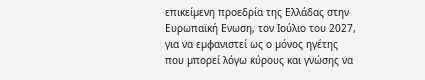επικείµενη προεδρία της Ελλάδας στην Ευρωπαϊκή Ενωση, τον Ιούλιο του 2027, για να εµφανιστεί ως ο µόνος ηγέτης που µπορεί λόγω κύρους και γνώσης να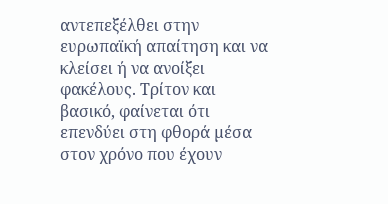αντεπεξέλθει στην ευρωπαϊκή απαίτηση και να κλείσει ή να ανοίξει φακέλους. Τρίτον και βασικό, φαίνεται ότι επενδύει στη φθορά µέσα στον χρόνο που έχουν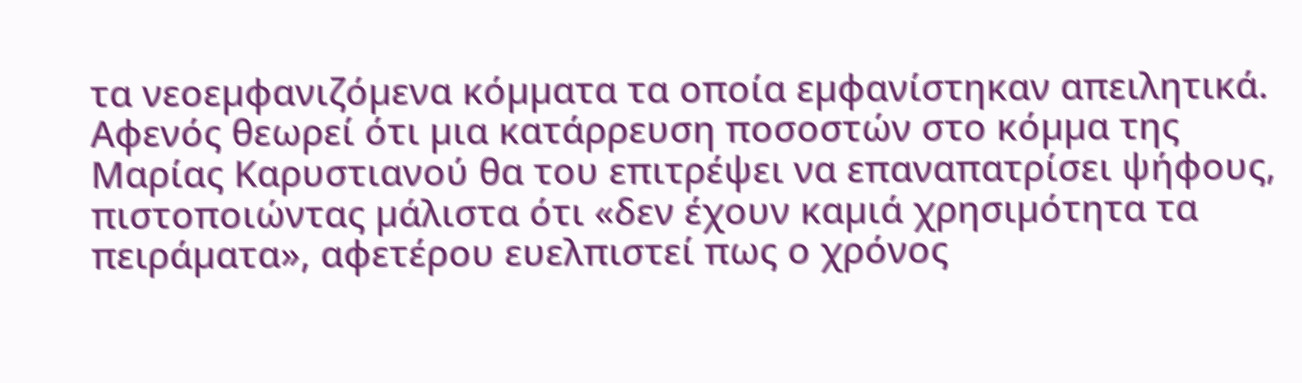τα νεοεµφανιζόµενα κόµµατα τα οποία εµφανίστηκαν απειλητικά. Αφενός θεωρεί ότι µια κατάρρευση ποσοστών στο κόµµα της Μαρίας Καρυστιανού θα του επιτρέψει να επαναπατρίσει ψήφους, πιστοποιώντας µάλιστα ότι «δεν έχουν καµιά χρησιµότητα τα πειράµατα», αφετέρου ευελπιστεί πως ο χρόνος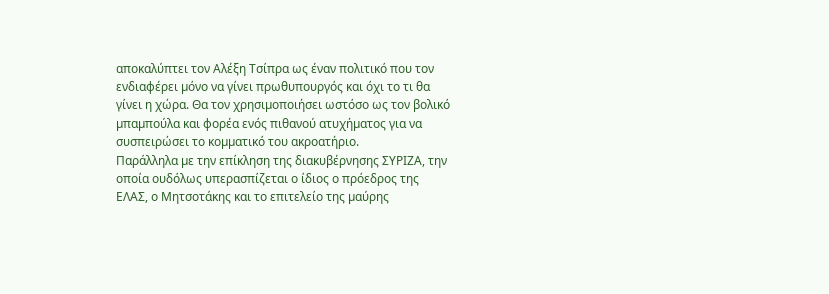αποκαλύπτει τον Αλέξη Τσίπρα ως έναν πολιτικό που τον ενδιαφέρει µόνο να γίνει πρωθυπουργός και όχι το τι θα γίνει η χώρα. Θα τον χρησιµοποιήσει ωστόσο ως τον βολικό µπαµπούλα και φορέα ενός πιθανού ατυχήµατος για να συσπειρώσει το κοµµατικό του ακροατήριο.
Παράλληλα µε την επίκληση της διακυβέρνησης ΣΥΡΙΖΑ, την οποία ουδόλως υπερασπίζεται ο ίδιος ο πρόεδρος της ΕΛΑΣ, ο Μητσοτάκης και το επιτελείο της µαύρης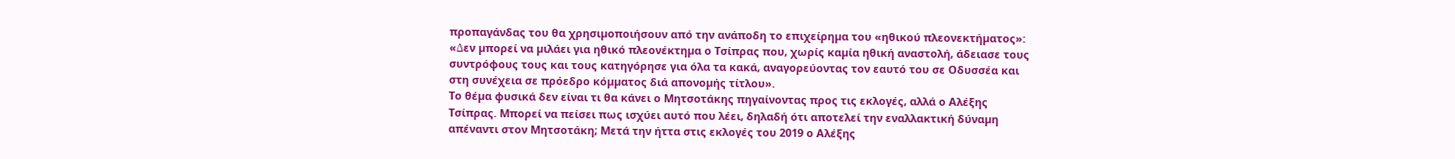προπαγάνδας του θα χρησιµοποιήσουν από την ανάποδη το επιχείρηµα του «ηθικού πλεονεκτήµατος»: «∆εν µπορεί να µιλάει για ηθικό πλεονέκτηµα ο Τσίπρας που, χωρίς καµία ηθική αναστολή, άδειασε τους συντρόφους τους και τους κατηγόρησε για όλα τα κακά, αναγορεύοντας τον εαυτό του σε Οδυσσέα και στη συνέχεια σε πρόεδρο κόµµατος διά απονοµής τίτλου».
Το θέµα φυσικά δεν είναι τι θα κάνει ο Μητσοτάκης πηγαίνοντας προς τις εκλογές, αλλά ο Αλέξης Τσίπρας. Μπορεί να πείσει πως ισχύει αυτό που λέει, δηλαδή ότι αποτελεί την εναλλακτική δύναµη απέναντι στον Μητσοτάκη; Μετά την ήττα στις εκλογές του 2019 ο Αλέξης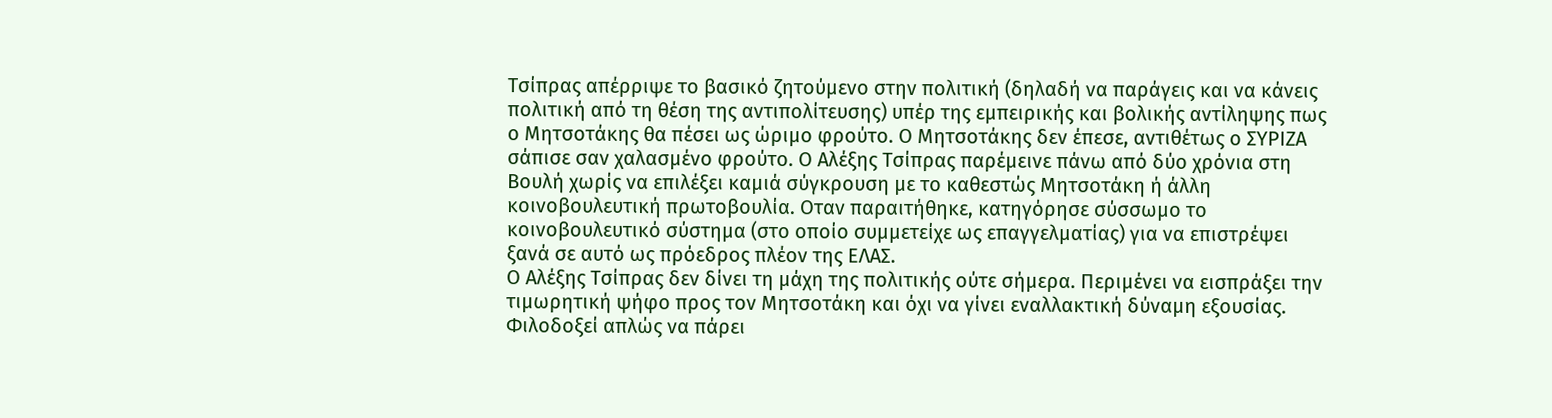Τσίπρας απέρριψε το βασικό ζητούµενο στην πολιτική (δηλαδή να παράγεις και να κάνεις πολιτική από τη θέση της αντιπολίτευσης) υπέρ της εµπειρικής και βολικής αντίληψης πως ο Μητσοτάκης θα πέσει ως ώριµο φρούτο. Ο Μητσοτάκης δεν έπεσε, αντιθέτως ο ΣΥΡΙΖΑ σάπισε σαν χαλασµένο φρούτο. Ο Αλέξης Τσίπρας παρέµεινε πάνω από δύο χρόνια στη Βουλή χωρίς να επιλέξει καµιά σύγκρουση µε το καθεστώς Μητσοτάκη ή άλλη κοινοβουλευτική πρωτοβουλία. Οταν παραιτήθηκε, κατηγόρησε σύσσωµο το κοινοβουλευτικό σύστηµα (στο οποίο συµµετείχε ως επαγγελµατίας) για να επιστρέψει ξανά σε αυτό ως πρόεδρος πλέον της ΕΛΑΣ.
Ο Αλέξης Τσίπρας δεν δίνει τη µάχη της πολιτικής ούτε σήµερα. Περιµένει να εισπράξει την τιµωρητική ψήφο προς τον Μητσοτάκη και όχι να γίνει εναλλακτική δύναµη εξουσίας. Φιλοδοξεί απλώς να πάρει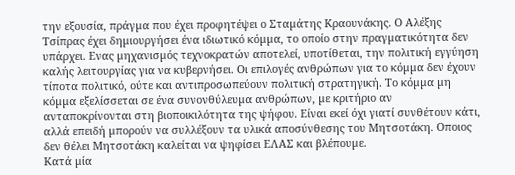την εξουσία, πράγµα που έχει προφητέψει ο Σταµάτης Κραουνάκης. Ο Αλέξης Τσίπρας έχει δηµιουργήσει ένα ιδιωτικό κόµµα, το οποίο στην πραγµατικότητα δεν υπάρχει. Ενας µηχανισµός τεχνοκρατών αποτελεί, υποτίθεται, την πολιτική εγγύηση καλής λειτουργίας για να κυβερνήσει. Οι επιλογές ανθρώπων για το κόµµα δεν έχουν τίποτα πολιτικό, ούτε και αντιπροσωπεύουν πολιτική στρατηγική. Το κόµµα µη κόµµα εξελίσσεται σε ένα συνονθύλευµα ανθρώπων, µε κριτήριο αν ανταποκρίνονται στη βιοποικιλότητα της ψήφου. Είναι εκεί όχι γιατί συνθέτουν κάτι, αλλά επειδή µπορούν να συλλέξουν τα υλικά αποσύνθεσης του Μητσοτάκη. Οποιος δεν θέλει Μητσοτάκη καλείται να ψηφίσει ΕΛΑΣ και βλέπουµε.
Κατά µία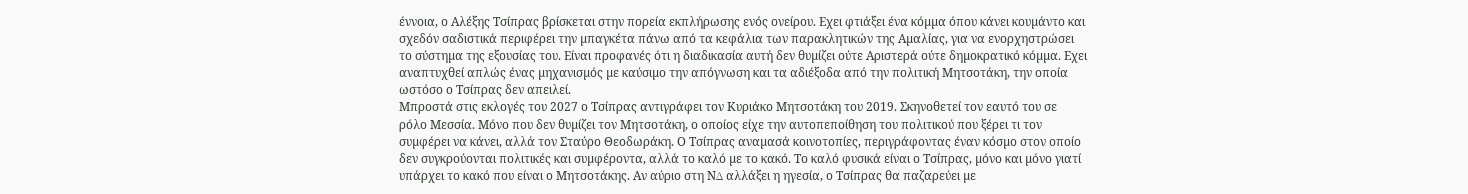έννοια, ο Αλέξης Τσίπρας βρίσκεται στην πορεία εκπλήρωσης ενός ονείρου. Εχει φτιάξει ένα κόµµα όπου κάνει κουµάντο και σχεδόν σαδιστικά περιφέρει την µπαγκέτα πάνω από τα κεφάλια των παρακλητικών της Αµαλίας, για να ενορχηστρώσει το σύστηµα της εξουσίας του. Είναι προφανές ότι η διαδικασία αυτή δεν θυµίζει ούτε Αριστερά ούτε δηµοκρατικό κόµµα. Εχει αναπτυχθεί απλώς ένας µηχανισµός µε καύσιµο την απόγνωση και τα αδιέξοδα από την πολιτική Μητσοτάκη, την οποία ωστόσο ο Τσίπρας δεν απειλεί.
Μπροστά στις εκλογές του 2027 ο Τσίπρας αντιγράφει τον Κυριάκο Μητσοτάκη του 2019. Σκηνοθετεί τον εαυτό του σε ρόλο Μεσσία. Μόνο που δεν θυµίζει τον Μητσοτάκη, ο οποίος είχε την αυτοπεποίθηση του πολιτικού που ξέρει τι τον συµφέρει να κάνει, αλλά τον Σταύρο Θεοδωράκη. Ο Τσίπρας αναµασά κοινοτοπίες, περιγράφοντας έναν κόσµο στον οποίο δεν συγκρούονται πολιτικές και συµφέροντα, αλλά το καλό µε το κακό. Το καλό φυσικά είναι ο Τσίπρας, µόνο και µόνο γιατί υπάρχει το κακό που είναι ο Μητσοτάκης. Αν αύριο στη Ν∆ αλλάξει η ηγεσία, ο Τσίπρας θα παζαρεύει µε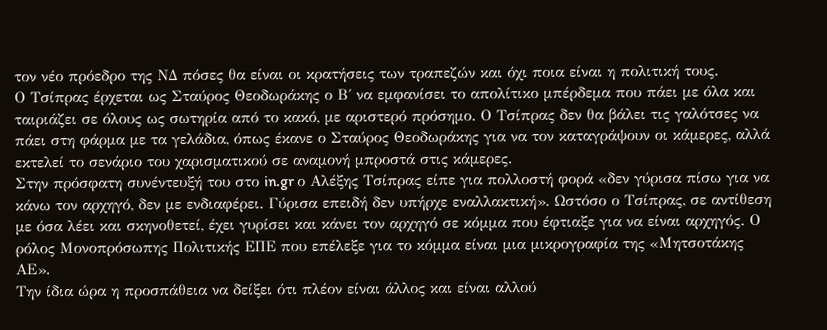τον νέο πρόεδρο της Ν∆ πόσες θα είναι οι κρατήσεις των τραπεζών και όχι ποια είναι η πολιτική τους.
Ο Τσίπρας έρχεται ως Σταύρος Θεοδωράκης ο Β΄ να εµφανίσει το απολίτικο µπέρδεµα που πάει µε όλα και ταιριάζει σε όλους ως σωτηρία από το κακό, µε αριστερό πρόσηµο. Ο Τσίπρας δεν θα βάλει τις γαλότσες να πάει στη φάρµα µε τα γελάδια, όπως έκανε ο Σταύρος Θεοδωράκης για να τον καταγράψουν οι κάµερες, αλλά εκτελεί το σενάριο του χαρισµατικού σε αναµονή µπροστά στις κάµερες.
Στην πρόσφατη συνέντευξή του στο in.gr ο Αλέξης Τσίπρας είπε για πολλοστή φορά «δεν γύρισα πίσω για να κάνω τον αρχηγό, δεν µε ενδιαφέρει. Γύρισα επειδή δεν υπήρχε εναλλακτική». Ωστόσο ο Τσίπρας, σε αντίθεση µε όσα λέει και σκηνοθετεί, έχει γυρίσει και κάνει τον αρχηγό σε κόµµα που έφτιαξε για να είναι αρχηγός. Ο ρόλος Μονοπρόσωπης Πολιτικής ΕΠΕ που επέλεξε για το κόµµα είναι µια µικρογραφία της «Μητσοτάκης ΑΕ».
Την ίδια ώρα η προσπάθεια να δείξει ότι πλέον είναι άλλος και είναι αλλού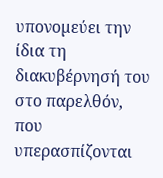υπονοµεύει την ίδια τη διακυβέρνησή του στο παρελθόν, που υπερασπίζονται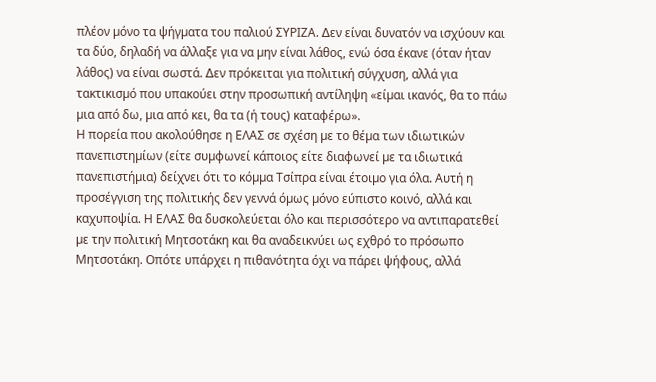πλέον µόνο τα ψήγµατα του παλιού ΣΥΡΙΖΑ. ∆εν είναι δυνατόν να ισχύουν και τα δύο, δηλαδή να άλλαξε για να µην είναι λάθος, ενώ όσα έκανε (όταν ήταν λάθος) να είναι σωστά. ∆εν πρόκειται για πολιτική σύγχυση, αλλά για τακτικισµό που υπακούει στην προσωπική αντίληψη «είµαι ικανός, θα το πάω µια από δω, µια από κει, θα τα (ή τους) καταφέρω».
Η πορεία που ακολούθησε η ΕΛΑΣ σε σχέση µε το θέµα των ιδιωτικών πανεπιστηµίων (είτε συµφωνεί κάποιος είτε διαφωνεί µε τα ιδιωτικά πανεπιστήµια) δείχνει ότι το κόµµα Τσίπρα είναι έτοιµο για όλα. Αυτή η προσέγγιση της πολιτικής δεν γεννά όµως µόνο εύπιστο κοινό, αλλά και καχυποψία. Η ΕΛΑΣ θα δυσκολεύεται όλο και περισσότερο να αντιπαρατεθεί µε την πολιτική Μητσοτάκη και θα αναδεικνύει ως εχθρό το πρόσωπο Μητσοτάκη. Οπότε υπάρχει η πιθανότητα όχι να πάρει ψήφους, αλλά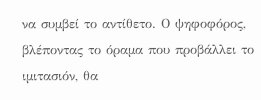να συµβεί το αντίθετο. Ο ψηφοφόρος, βλέποντας το όραµα που προβάλλει το ιµιτασιόν, θα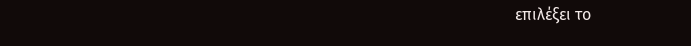επιλέξει το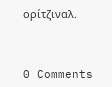ορίτζιναλ.



0 Comments